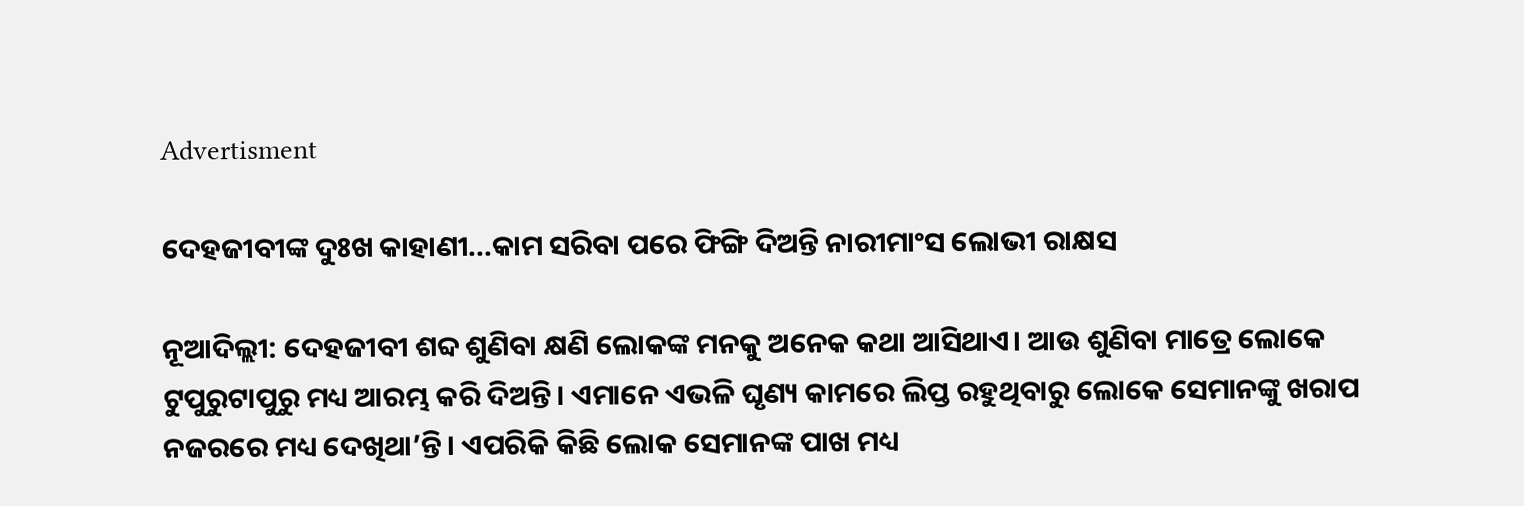Advertisment

ଦେହଜୀବୀଙ୍କ ଦୁଃଖ କାହାଣୀ...କାମ ସରିବା ପରେ ଫିଙ୍ଗି ଦିଅନ୍ତି ନାରୀମାଂସ ଲୋଭୀ ରାକ୍ଷସ

ନୂଆଦିଲ୍ଲୀ: ଦେହଜୀବୀ ଶବ୍ଦ ଶୁଣିବା କ୍ଷଣି ଲୋକଙ୍କ ମନକୁ ଅନେକ କଥା ଆସିଥାଏ। ଆଉ ଶୁଣିବା ମାତ୍ରେ ଲୋକେ ଟୁପୁରୁଟାପୁରୁ ମଧ୍ୟ ଆରମ୍ଭ କରି ଦିଅନ୍ତି। ଏମାନେ ଏଭଳି ଘୃଣ୍ୟ କାମରେ ଲିପ୍ତ ରହୁଥିବାରୁ ଲୋକେ ସେମାନଙ୍କୁ ଖରାପ ନଜରରେ ମଧ୍ୟ ଦେଖିଥା’ନ୍ତି। ଏପରିକି କିଛି ଲୋକ ସେମାନଙ୍କ ପାଖ ମଧ୍ୟ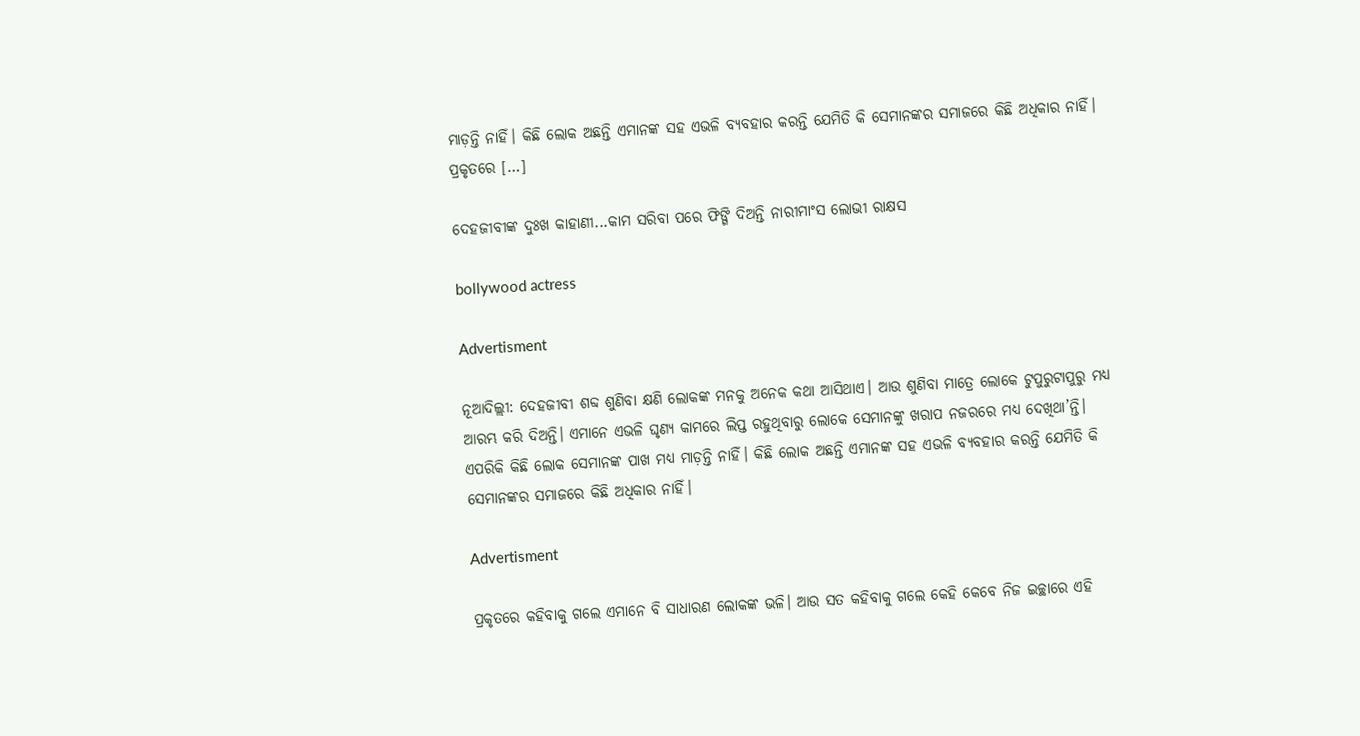ମାଡ଼ନ୍ତି ନାହିଁ। କିଛି ଲୋକ ଅଛନ୍ତି ଏମାନଙ୍କ ସହ ଏଭଳି ବ୍ୟବହାର କରନ୍ତି ଯେମିତି କି ସେମାନଙ୍କର ସମାଜରେ କିଛି ଅଧିକାର ନାହିଁ। ପ୍ରକୃତରେ […]

ଦେହଜୀବୀଙ୍କ ଦୁଃଖ କାହାଣୀ...କାମ ସରିବା ପରେ ଫିଙ୍ଗି ଦିଅନ୍ତି ନାରୀମାଂସ ଲୋଭୀ ରାକ୍ଷସ

bollywood actress

Advertisment

ନୂଆଦିଲ୍ଲୀ: ଦେହଜୀବୀ ଶବ୍ଦ ଶୁଣିବା କ୍ଷଣି ଲୋକଙ୍କ ମନକୁ ଅନେକ କଥା ଆସିଥାଏ। ଆଉ ଶୁଣିବା ମାତ୍ରେ ଲୋକେ ଟୁପୁରୁଟାପୁରୁ ମଧ୍ୟ ଆରମ୍ଭ କରି ଦିଅନ୍ତି। ଏମାନେ ଏଭଳି ଘୃଣ୍ୟ କାମରେ ଲିପ୍ତ ରହୁଥିବାରୁ ଲୋକେ ସେମାନଙ୍କୁ ଖରାପ ନଜରରେ ମଧ୍ୟ ଦେଖିଥା’ନ୍ତି। ଏପରିକି କିଛି ଲୋକ ସେମାନଙ୍କ ପାଖ ମଧ୍ୟ ମାଡ଼ନ୍ତି ନାହିଁ। କିଛି ଲୋକ ଅଛନ୍ତି ଏମାନଙ୍କ ସହ ଏଭଳି ବ୍ୟବହାର କରନ୍ତି ଯେମିତି କି ସେମାନଙ୍କର ସମାଜରେ କିଛି ଅଧିକାର ନାହିଁ।

Advertisment

ପ୍ରକୃତରେ କହିବାକୁ ଗଲେ ଏମାନେ ବି ସାଧାରଣ ଲୋକଙ୍କ ଭଳି। ଆଉ ସତ କହିବାକୁ ଗଲେ କେହି କେବେ ନିଜ ଇଚ୍ଛାରେ ଏହି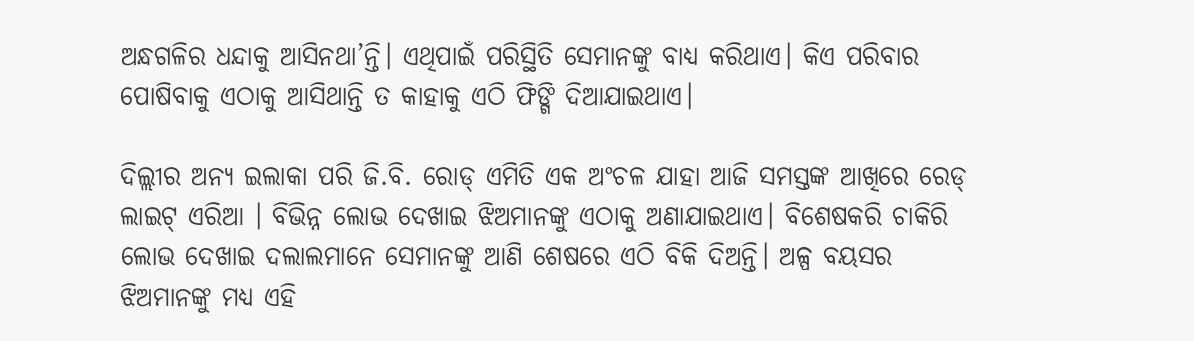ଅନ୍ଧଗଳିର ଧନ୍ଦାକୁ ଆସିନଥା’ନ୍ତି। ଏଥିପାଇଁ ପରିସ୍ଥିତି ସେମାନଙ୍କୁ ବାଧ୍ୟ କରିଥାଏ। କିଏ ପରିବାର ପୋଷିବାକୁ ଏଠାକୁ ଆସିଥାନ୍ତି ତ କାହାକୁ ଏଠି ଫିଙ୍ଗି ଦିଆଯାଇଥାଏ।

ଦିଲ୍ଲୀର ଅନ୍ୟ ଇଲାକା ପରି ଜି.ବି. ରୋଡ୍‌ ଏମିତି ଏକ ଅଂଚଳ ଯାହା ଆଜି ସମସ୍ତଙ୍କ ଆଖିରେ ରେଡ୍‌ ଲାଇଟ୍ ଏରିଆ । ବିଭିନ୍ନ ଲୋଭ ଦେଖାଇ ଝିଅମାନଙ୍କୁ ଏଠାକୁ ଅଣାଯାଇଥାଏ। ବିଶେଷକରି ଚାକିରି ଲୋଭ ଦେଖାଇ ଦଲାଲମାନେ ସେମାନଙ୍କୁ ଆଣି ଶେଷରେ ଏଠି ବିକି ଦିଅନ୍ତି। ଅଳ୍ପ ବୟସର ଝିଅମାନଙ୍କୁ ମଧ୍ୟ ଏହି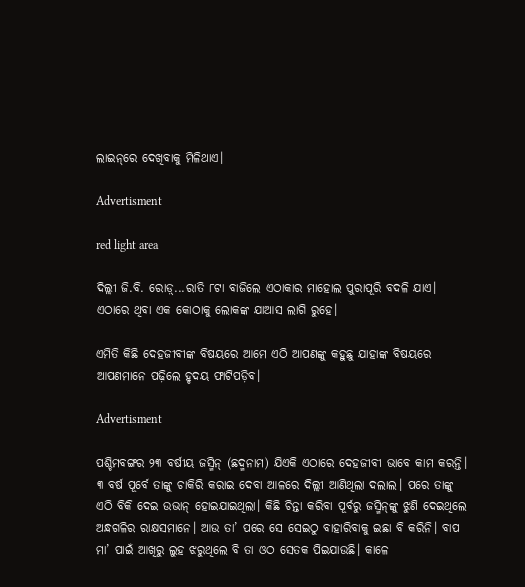ଲାଇନ୍‌ରେ ଦେଖିବାକୁ ମିଳିଥାଏ।

Advertisment

red light area

ଦିଲ୍ଲୀ ଜି.ବି. ରୋଡ଼୍‌...ରାତି ୮ଟା ବାଜିଲେ ଏଠାକାର ମାହୋଲ ପୁରାପୂରି ବଦଳି ଯାଏ। ଏଠାରେ ଥିବା ଏକ କୋଠାକୁ ଲୋକଙ୍କ ଯାଆସ ଲାଗି ରୁହେ।

ଏମିତି କିଛି ଦେହଜୀବୀଙ୍କ ବିଷୟରେ ଆମେ ଏଠି ଆପଣଙ୍କୁ କହୁଛୁ ଯାହାଙ୍କ ବିଷୟରେ ଆପଣମାନେ ପଢ଼ିଲେ ହୃଦୟ ଫାଟିପଡ଼ିବ।

Advertisment

ପଶ୍ଚିମବଙ୍ଗର ୨୩ ବର୍ଷୀୟ ଜସ୍ମିନ୍‌ (ଛଦ୍ମନାମ) ଯିଏକି ଏଠାରେ ଦେହଜୀବୀ ଭାବେ କାମ କରନ୍ତି। ୩ ବର୍ଷ ପୂର୍ବେ ତାଙ୍କୁ ଚାକିରି କରାଇ ଦେବା ଆଳରେ ଦିଲ୍ଲୀ ଆଣିଥିଲା ଦଲାଲ। ପରେ ତାଙ୍କୁ ଏଠି ବିକି ଦେଇ ଉଭାନ୍‌ ହୋଇଯାଇଥିଲା। କିଛି ଚିନ୍ତା କରିବା ପୂର୍ବରୁ ଜସ୍ମିନ୍‌ଙ୍କୁ ଝୁଣି ଦେଇଥିଲେ ଅନ୍ଧଗଳିର ରାକ୍ଷସମାନେ। ଆଉ ତା’ ପରେ ସେ ସେଇଠୁ ବାହାରିବାକୁ ଇଛା ବି କରିନି। ବାପ ମା’ ପାଇଁ ଆଖିରୁ ଲୁହ ଝରୁଥିଲେ ବି ତା ଓଠ ସେତକ ପିଇଯାଉଛି। କାଳେ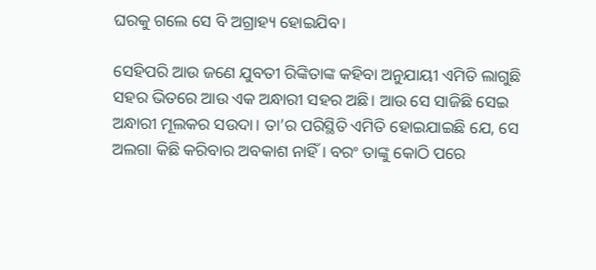ଘରକୁ ଗଲେ ସେ ବି ଅଗ୍ରାହ୍ୟ ହୋଇଯିବ।

ସେହିପରି ଆଉ ଜଣେ ଯୁବତୀ ରିଙ୍କିତାଙ୍କ କହିବା ଅନୁଯାୟୀ ଏମିତି ଲାଗୁଛି ସହର ଭିତରେ ଆଉ ଏକ ଅନ୍ଧାରୀ ସହର ଅଛି। ଆଉ ସେ ସାଜିଛି ସେଇ ଅନ୍ଧାରୀ ମୂଲକର ସଉଦା। ତା’ର ପରିସ୍ଥିତି ଏମିତି ହୋଇଯାଇଛି ଯେ, ସେ ଅଲଗା କିଛି କରିବାର ଅବକାଶ ନାହିଁ । ବରଂ ତାଙ୍କୁ କୋଠି ପରେ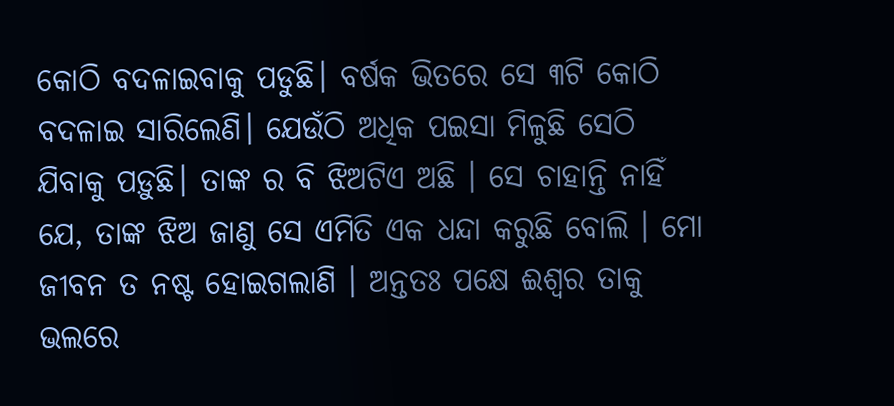କୋଠି ବଦଳାଇବାକୁ ପଡୁଛି। ବର୍ଷକ ଭିତରେ ସେ ୩ଟି କୋଠି ବଦଳାଇ ସାରିଲେଣି। ଯେଉଁଠି ଅଧିକ ପଇସା ମିଳୁଛି ସେଠି ଯିବାକୁ ପଡ଼ୁଛି। ତାଙ୍କ ର ବି ଝିଅଟିଏ ଅଛି । ସେ ଚାହାନ୍ତି ନାହିଁ ଯେ, ତାଙ୍କ ଝିଅ ଜାଣୁ ସେ ଏମିତି ଏକ ଧନ୍ଦା କରୁଛି ବୋଲି । ମୋ ଜୀବନ ତ ନଷ୍ଟ ହୋଇଗଲାଣି । ଅନ୍ତତଃ ପକ୍ଷେ ଈଶ୍ୱର ତାକୁ ଭଲରେ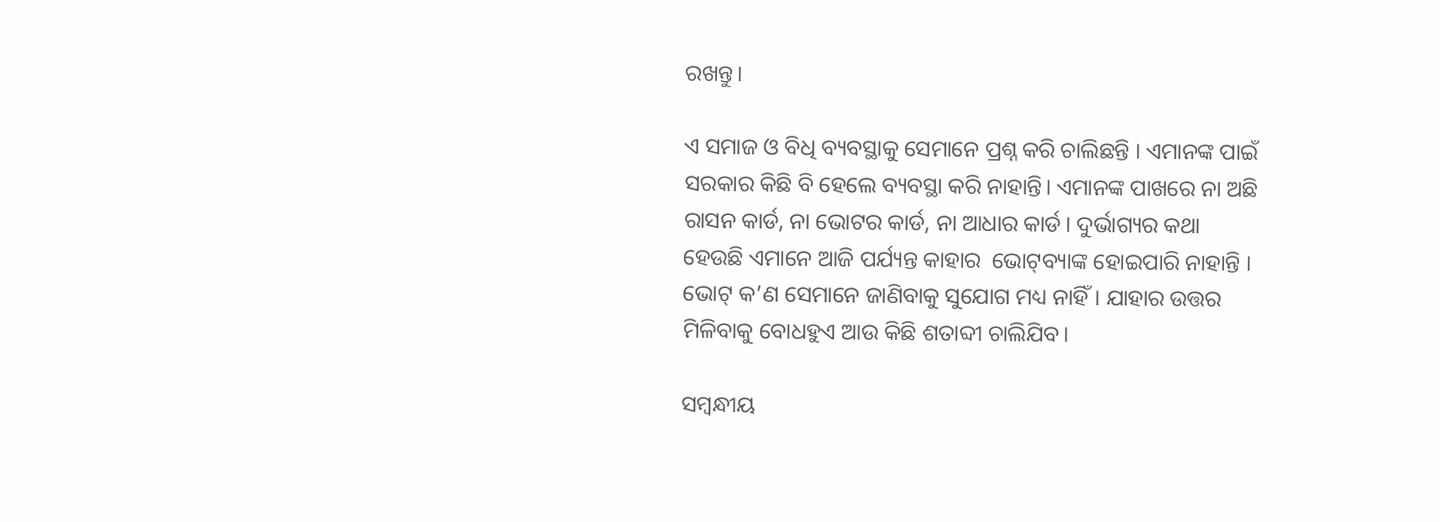ରଖନ୍ତୁ।

ଏ ସମାଜ ଓ ବିଧି ବ୍ୟବସ୍ଥାକୁ ସେମାନେ ପ୍ରଶ୍ନ କରି ଚାଲିଛନ୍ତି । ଏମାନଙ୍କ ପାଇଁ ସରକାର କିଛି ବି ହେଲେ ବ୍ୟବସ୍ଥା କରି ନାହାନ୍ତି। ଏମାନଙ୍କ ପାଖରେ ନା ଅଛି ରାସନ କାର୍ଡ, ନା ଭୋଟର କାର୍ଡ, ନା ଆଧାର କାର୍ଡ। ଦୁର୍ଭାଗ୍ୟର କଥା ହେଉଛି ଏମାନେ ଆଜି ପର୍ଯ୍ୟନ୍ତ କାହାର  ଭୋଟ୍‌ବ୍ୟାଙ୍କ ହୋଇପାରି ନାହାନ୍ତି । ଭୋଟ୍‌ କ’ଣ ସେମାନେ ଜାଣିବାକୁ ସୁଯୋଗ ମଧ୍ୟ ନାହିଁ। ଯାହାର ଉତ୍ତର ମିଳିବାକୁ ବୋଧହୁଏ ଆଉ କିଛି ଶତାବ୍ଦୀ ଚାଲିଯିବ।

ସମ୍ବନ୍ଧୀୟ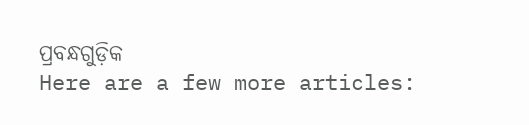ପ୍ରବନ୍ଧଗୁଡ଼ିକ
Here are a few more articles: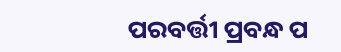ପରବର୍ତ୍ତୀ ପ୍ରବନ୍ଧ ପ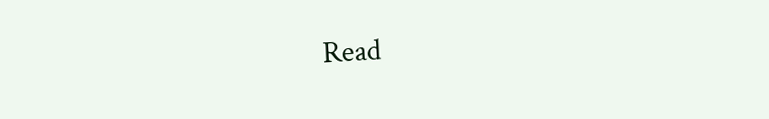Read